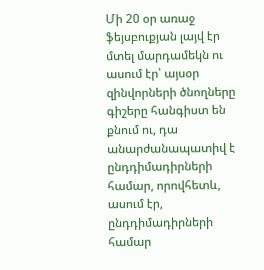Մի 20 օր առաջ ֆեյսբուքյան լայվ էր մտել մարդամեկն ու ասում էր՝ այսօր զինվորների ծնողները գիշերը հանգիստ են քնում ու, դա անարժանապատիվ է ընդդիմադիրների համար, որովհետև, ասում էր, ընդդիմադիրների համար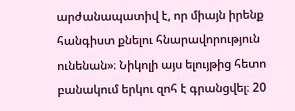արժանապատիվ է, որ միայն իրենք հանգիստ քնելու հնարավորություն ունենան»։ Նիկոլի այս ելույթից հետո բանակում երկու զոհ է գրանցվել։ 20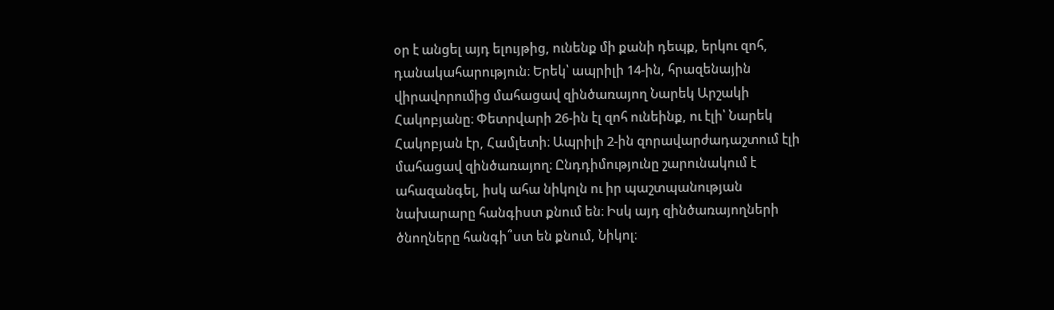օր է անցել այդ ելույթից, ունենք մի քանի դեպք, երկու զոհ, դանակահարություն։ Երեկ՝ ապրիլի 14-ին, հրազենային վիրավորումից մահացավ զինծառայող Նարեկ Արշակի Հակոբյանը։ Փետրվարի 26-ին էլ զոհ ունեինք, ու էլի՝ Նարեկ Հակոբյան էր, Համլետի։ Ապրիլի 2-ին զորավարժադաշտում էլի մահացավ զինծառայող։ Ընդդիմությունը շարունակում է ահազանգել, իսկ ահա նիկոլն ու իր պաշտպանության նախարարը հանգիստ քնում են։ Իսկ այդ զինծառայողների ծնողները հանգի՞ստ են քնում, Նիկոլ։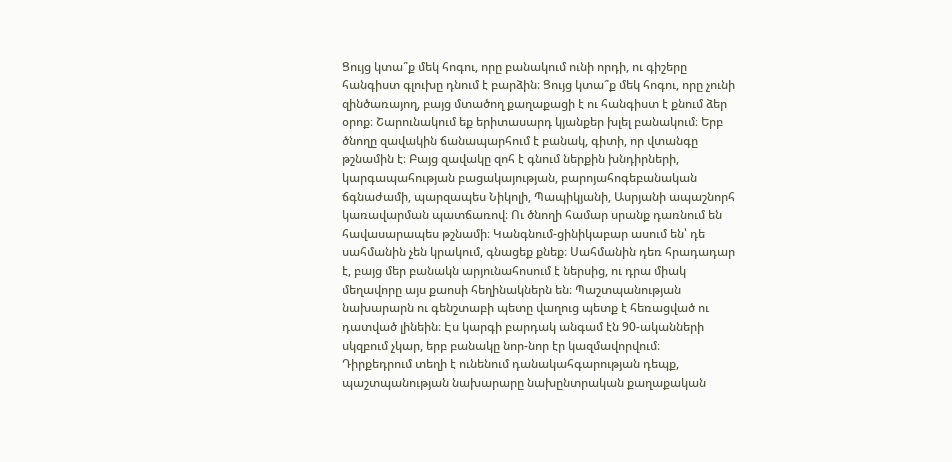Ցույց կտա՞ք մեկ հոգու, որը բանակում ունի որդի, ու գիշերը հանգիստ գլուխը դնում է բարձին։ Ցույց կտա՞ք մեկ հոգու, որը չունի զինծառայող, բայց մտածող քաղաքացի է ու հանգիստ է քնում ձեր օրոք։ Շարունակում եք երիտասարդ կյանքեր խլել բանակում։ Երբ ծնողը զավակին ճանապարհում է բանակ, գիտի, որ վտանգը թշնամին է։ Բայց զավակը զոհ է գնում ներքին խնդիրների, կարգապահության բացակայության, բարոյահոգեբանական ճգնաժամի, պարզապես Նիկոլի, Պապիկյանի, Ասրյանի ապաշնորհ կառավարման պատճառով։ Ու ծնողի համար սրանք դառնում են հավասարապես թշնամի։ Կանգնում-ցինիկաբար ասում են՝ դե սահմանին չեն կրակում, գնացեք քնեք։ Սահմանին դեռ հրադադար է, բայց մեր բանակն արյունահոսում է ներսից, ու դրա միակ մեղավորը այս քաոսի հեղինակներն են։ Պաշտպանության նախարարն ու գենշտաբի պետը վաղուց պետք է հեռացված ու դատված լինեին։ Էս կարգի բարդակ անգամ էն 90-ականների սկզբում չկար, երբ բանակը նոր-նոր էր կազմավորվում։
Դիրքեդրում տեղի է ունենում դանակահգարության դեպք, պաշտպանության նախարարը նախընտրական քաղաքական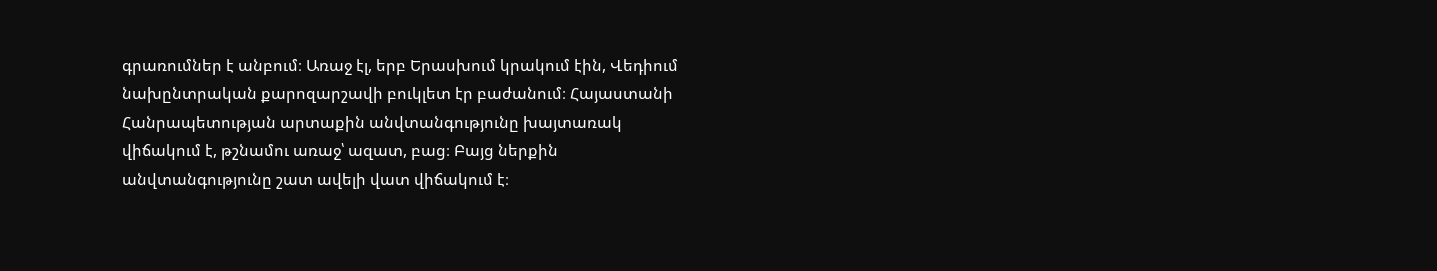գրառումներ է անբում։ Առաջ էլ, երբ Երասխում կրակում էին, Վեդիում նախընտրական քարոզարշավի բուկլետ էր բաժանում։ Հայաստանի Հանրապետության արտաքին անվտանգությունը խայտառակ վիճակում է, թշնամու առաջ՝ ազատ, բաց։ Բայց ներքին անվտանգությունը շատ ավելի վատ վիճակում է։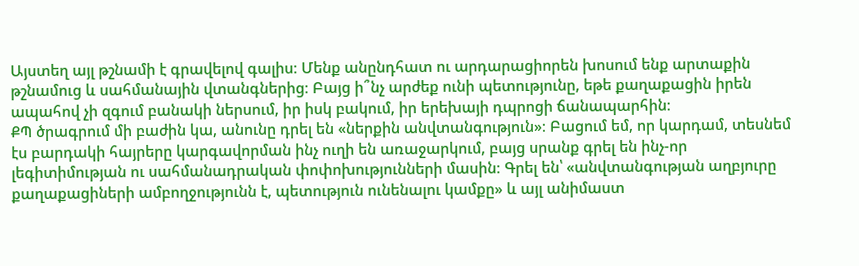Այստեղ այլ թշնամի է գրավելով գալիս։ Մենք անընդհատ ու արդարացիորեն խոսում ենք արտաքին թշնամուց և սահմանային վտանգներից։ Բայց ի՞նչ արժեք ունի պետությունը, եթե քաղաքացին իրեն ապահով չի զգում բանակի ներսում, իր իսկ բակում, իր երեխայի դպրոցի ճանապարհին։
ՔՊ ծրագրում մի բաժին կա, անունը դրել են «ներքին անվտանգություն»։ Բացում եմ, որ կարդամ, տեսնեմ էս բարդակի հայրերը կարգավորման ինչ ուղի են առաջարկում, բայց սրանք գրել են ինչ-որ լեգիտիմության ու սահմանադրական փոփոխությունների մասին։ Գրել են՝ «անվտանգության աղբյուրը քաղաքացիների ամբողջությունն է, պետություն ունենալու կամքը» և այլ անիմաստ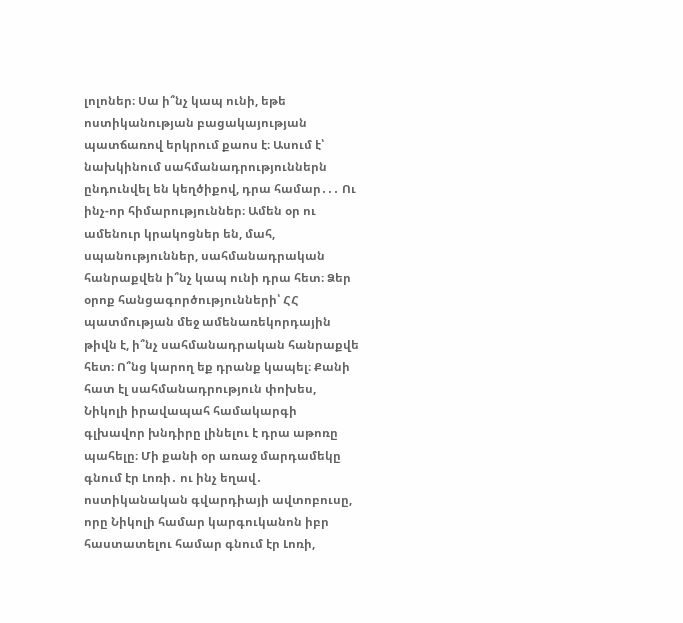լոլոներ։ Սա ի՞նչ կապ ունի, եթե ոստիկանության բացակայության պատճառով երկրում քաոս է։ Ասում է՝ նախկինում սահմանադրություններն ընդունվել են կեղծիքով, դրա համար․․․ Ու ինչ-որ հիմարություններ։ Ամեն օր ու ամենուր կրակոցներ են, մահ, սպանություններ, սահմանադրական հանրաքվեն ի՞նչ կապ ունի դրա հետ։ Ձեր օրոք հանցագործությունների՝ ՀՀ պատմության մեջ ամենառեկորդային թիվն է, ի՞նչ սահմանադրական հանրաքվե հետ։ Ո՞նց կարող եք դրանք կապել։ Քանի հատ էլ սահմանադրություն փոխես, Նիկոլի իրավապահ համակարգի գլխավոր խնդիրը լինելու է դրա աթոռը պահելը։ Մի քանի օր առաջ մարդամեկը գնում էր Լոռի․ ու ինչ եղավ․ ոստիկանական գվարդիայի ավտոբուսը, որը Նիկոլի համար կարգուկանոն իբր հաստատելու համար գնում էր Լոռի,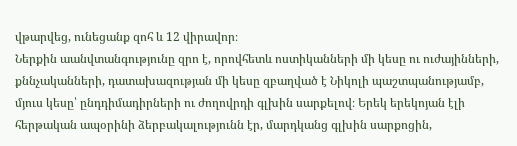վթարվեց, ունեցանք զոհ և 12 վիրավոր։
Ներքին աանվտանգությունը զրո է, որովհետև ոստիկանների մի կեսը ու ուժայինների, քննչականների, դատախազության մի կեսը զբաղված է Նիկոլի պաշտպանությամբ, մյուս կեսը՝ ընդդիմադիրների ու ժողովրդի գլխին սարքելով։ Երեկ երեկոյան էլի հերթական ապօրինի ձերբակալությունն էր, մարդկանց գլխին սարքոցին,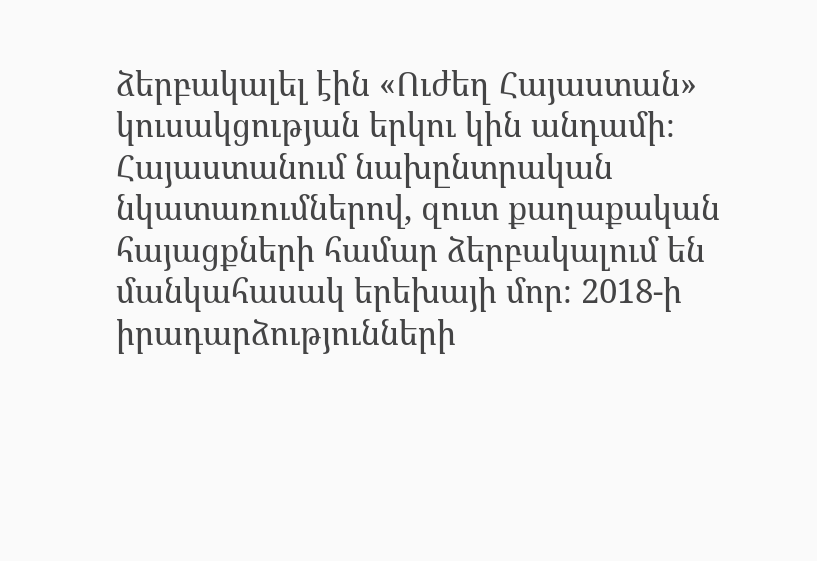ձերբակալել էին «Ուժեղ Հայաստան» կուսակցության երկու կին անդամի։ Հայաստանում նախընտրական նկատառումներով, զուտ քաղաքական հայացքների համար ձերբակալում են մանկահասակ երեխայի մոր։ 2018-ի իրադարձությունների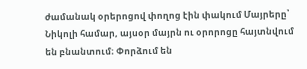ժամանակ օրերոցով փողոց էին փակում Մայրերը՝ Նիկոլի համար, այսօր մայրն ու օրորոցը հայտնվում են բնանտում։ Փորձում են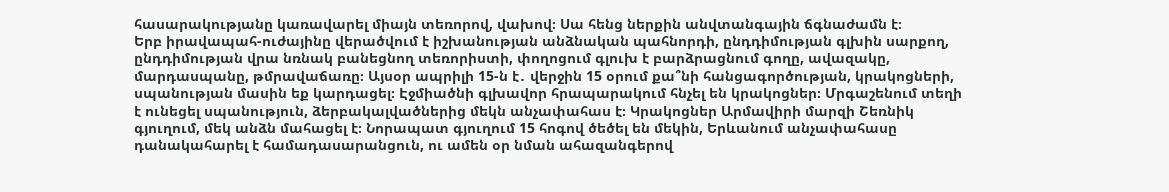հասարակությանը կառավարել միայն տեռորով, վախով։ Սա հենց ներքին անվտանգային ճգնաժամն է։
Երբ իրավապահ-ուժայինը վերածվում է իշխանության անձնական պահնորդի, ընդդիմության գլխին սարքող, ընդդիմության վրա նռնակ բանեցնող տեռորիստի, փողոցում գլուխ է բարձրացնում գողը, ավազակը, մարդասպանը, թմրավաճառը։ Այսօր ապրիլի 15-ն է․ վերջին 15 օրում քա՞նի հանցագործության, կրակոցների, սպանության մասին եք կարդացել։ Էջմիածնի գլխավոր հրապարակում հնչել են կրակոցներ։ Մրգաշենում տեղի է ունեցել սպանություն, ձերբակալվածներից մեկն անչափահաս է։ Կրակոցներ Արմավիրի մարզի Շեռնիկ գյուղում, մեկ անձն մահացել է։ Նորապատ գյուղում 15 հոգով ծեծել են մեկին, Երևանում անչափահասը դանակահարել է համադասարանցուն, ու ամեն օր նման ահազանգերով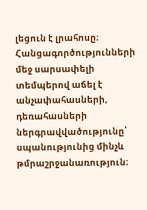լեցուն է լրահոսը։
Հանցագործությունների մեջ սարսափելի տեմպերով աճել է անչափահասների, դեռահասների ներգրավվածությունը՝ սպանությունից մինչև թմրաշրջանառություն։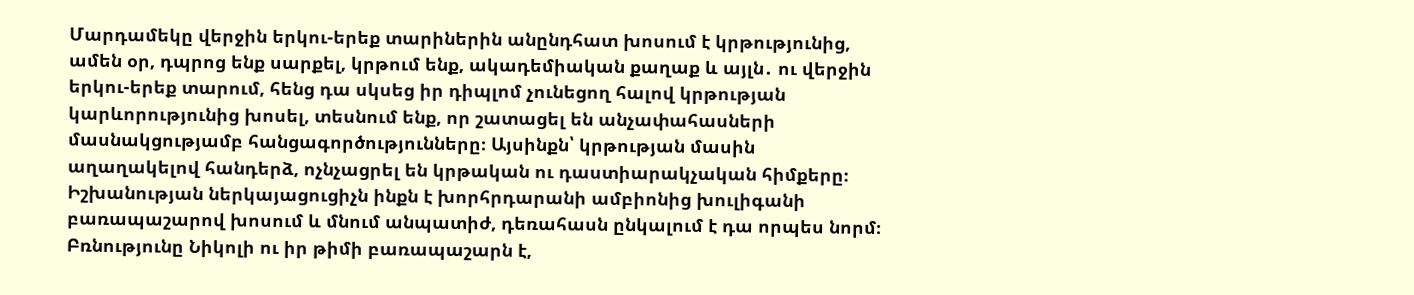Մարդամեկը վերջին երկու-երեք տարիներին անընդհատ խոսում է կրթությունից, ամեն օր, դպրոց ենք սարքել, կրթում ենք, ակադեմիական քաղաք և այլն․ ու վերջին երկու-երեք տարում, հենց դա սկսեց իր դիպլոմ չունեցող հալով կրթության կարևորությունից խոսել, տեսնում ենք, որ շատացել են անչափահասների մասնակցությամբ հանցագործությունները։ Այսինքն՝ կրթության մասին աղաղակելով հանդերձ, ոչնչացրել են կրթական ու դաստիարակչական հիմքերը։ Իշխանության ներկայացուցիչն ինքն է խորհրդարանի ամբիոնից խուլիգանի բառապաշարով խոսում և մնում անպատիժ, դեռահասն ընկալում է դա որպես նորմ։ Բռնությունը Նիկոլի ու իր թիմի բառապաշարն է,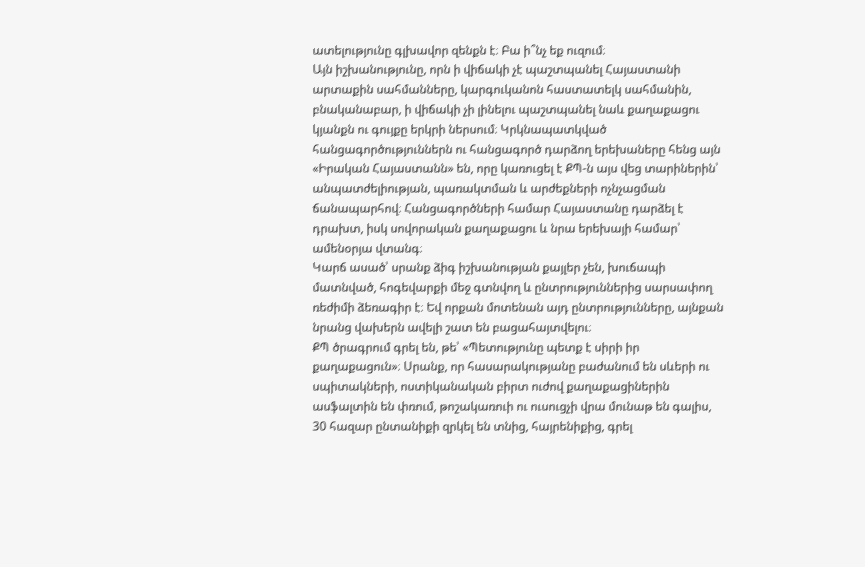ատելությունը գլխավոր զենքն է։ Բա ի՞նչ եք ուզում։
Այն իշխանությունը, որն ի վիճակի չէ պաշտպանել Հայաստանի արտաքին սահմանները, կարգուկանոն հաստատելկ սահմանին, բնականաբար, ի վիճակի չի լինելու պաշտպանել նաև քաղաքացու կյանքն ու գույքը երկրի ներսում։ Կրկնապատկված հանցագործություններն ու հանցագործ դարձող երեխաները հենց այն «Իրական Հայաստանն» են, որը կառուցել է ՔՊ-ն այս վեց տարիներին՝ անպատժելիության, պառակտման և արժեքների ոչնչացման ճանապարհով։ Հանցագործների համար Հայաստանը դարձել է դրախտ, իսկ սովորական քաղաքացու և նրա երեխայի համար՝ ամենօրյա վտանգ։
Կարճ ասած՝ սրանք ձիգ իշխանության քայլեր չեն, խուճապի մատնված, հոգեվարքի մեջ գտնվող և ընտրություններից սարսափող ռեժիմի ձեռագիր է։ Եվ որքան մոտենան այդ ընտրությունները, այնքան նրանց վախերն ավելի շատ են բացահայտվելու։
ՔՊ ծրագրում գրել են, թե՝ «Պետությունը պետք է սիրի իր քաղաքացուն»։ Սրանք, որ հասարակությանը բաժանում են սևերի ու սպիտակների, ոստիկանական բիրտ ուժով քաղաքացիներին ասֆալտին են փռում, թոշակառուի ու ուսուցչի վրա մունաթ են գալիս, 30 հազար ընտանիքի զրկել են տնից, հայրենիքից, գրել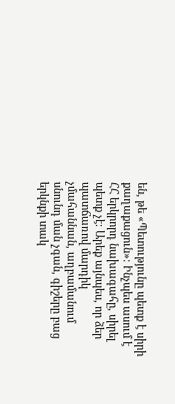են, թե «Պետությունը պետք է սիրի քաղաքացուն»։ Ինչպես ասում է ՀՀ երկրորդ նախագահը, սիրել պետք չէ։ Արեք այնպես, որ ձեր պատճառով մարդիկ չմահաննան, աղբամանում սնունդ ման չգան, գիշերը բաց երկնքի տակ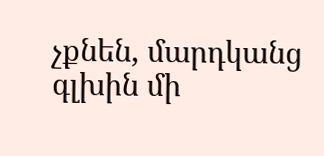չքնեն, մարդկանց գլխին մի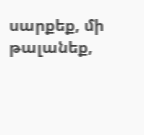սարքեք, մի թալանեք,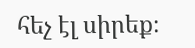հեչ էլ սիրեք։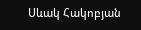Սևակ Հակոբյան